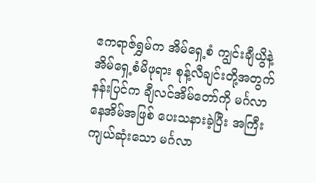ဧကရာဇ်ရွှမ်က အိမ်ရှေ့စံ ကျွင်းချီယွိနဲ့ အိမ်ရှေ့စံမိဖုရား စုန့်လီချင်းတို့အတွက် နန်းပြင်က ချီလင်အိမ်တော်ကို မင်္ဂလာနေအိမ်အဖြစ် ပေးသနားခဲ့ပြီး အကြီးကျယ်ဆုံးသော မင်္ဂလာ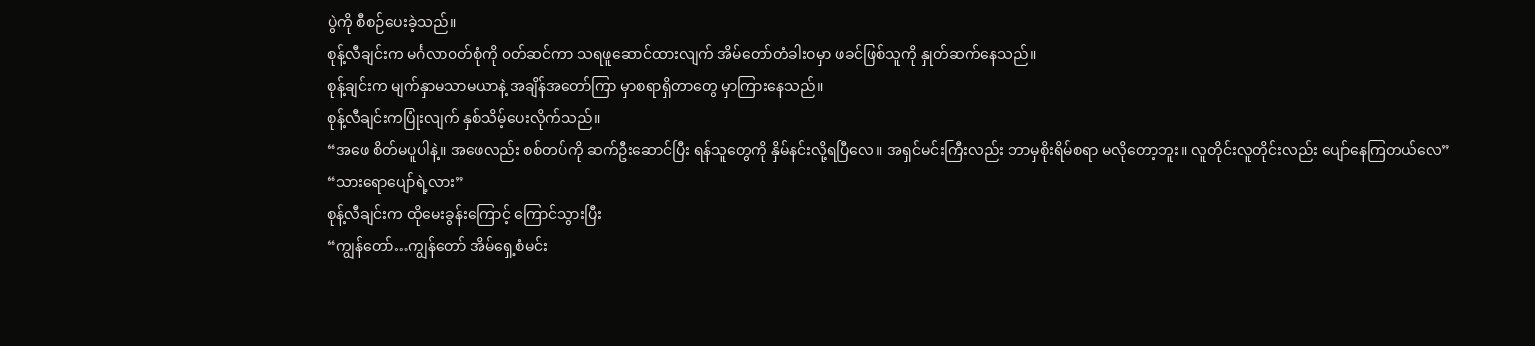ပွဲကို စီစဉ်ပေးခဲ့သည်။
စုန့်လီချင်းက မင်္ဂလာ၀တ်စုံကို ၀တ်ဆင်ကာ သရဖူဆောင်ထားလျက် အိမ်တော်တံခါးဝမှာ ဖခင်ဖြစ်သူကို နှုတ်ဆက်နေသည်။
စုန့်ချင်းက မျက်နှာမသာမယာနဲ့ အချိန်အတော်ကြာ မှာစရာရှိတာတွေ မှာကြားနေသည်။
စုန့်လီချင်းကပြုံးလျက် နှစ်သိမ့်ပေးလိုက်သည်။
“အဖေ စိတ်မပူပါနဲ့။ အဖေလည်း စစ်တပ်ကို ဆက်ဦးဆောင်ပြီး ရန်သူတွေကို နှိမ်နင်းလို့ရပြီလေ။ အရှင်မင်းကြီးလည်း ဘာမှစိုးရိမ်စရာ မလိုတော့ဘူး။ လူတိုင်းလူတိုင်းလည်း ပျော်နေကြတယ်လေ”
“သားရောပျော်ရဲ့လား”
စုန့်လီချင်းက ထိုမေးခွန်းကြောင့် ကြောင်သွားပြီး
“ကျွန်တော်…ကျွန်တော် အိမ်ရှေ့စံမင်း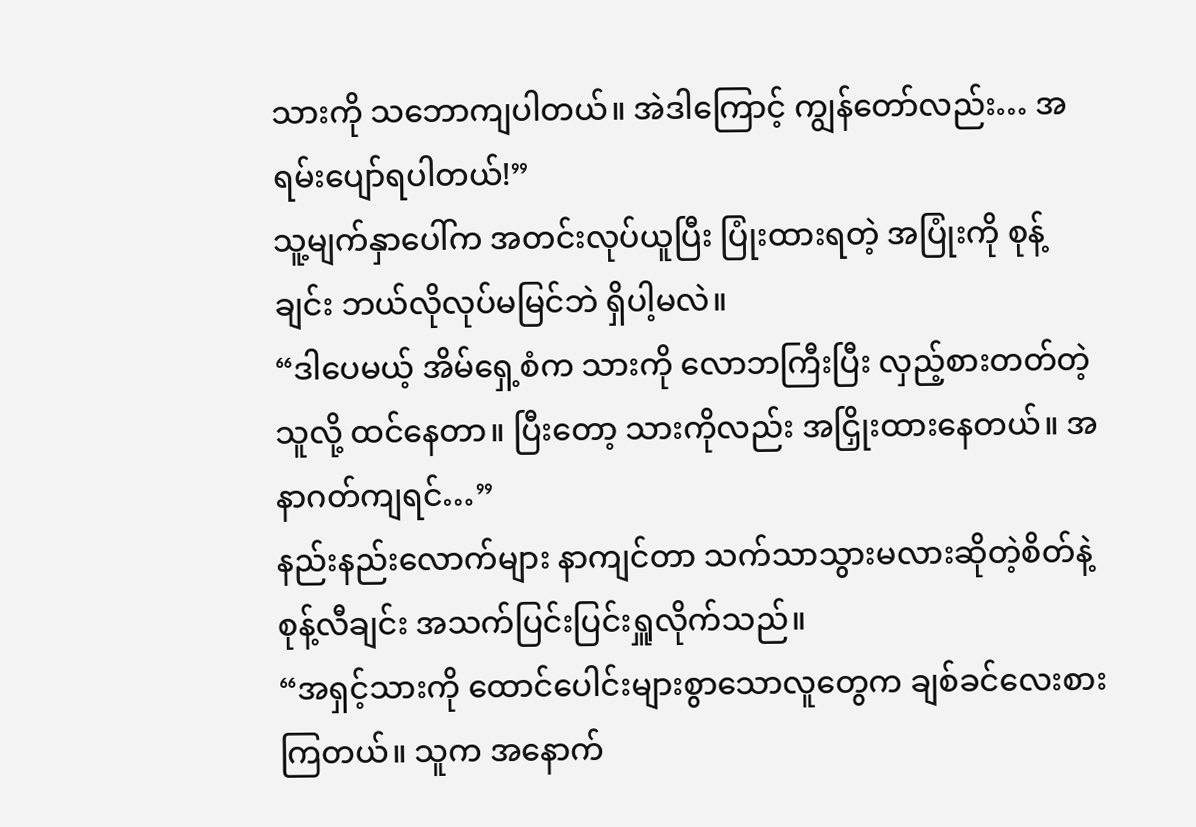သားကို သဘောကျပါတယ်။ အဲဒါကြောင့် ကျွန်တော်လည်း… အရမ်းပျော်ရပါတယ်!”
သူ့မျက်နှာပေါ်က အတင်းလုပ်ယူပြီး ပြုံးထားရတဲ့ အပြုံးကို စုန့်ချင်း ဘယ်လိုလုပ်မမြင်ဘဲ ရှိပါ့မလဲ။
“ဒါပေမယ့် အိမ်ရှေ့စံက သားကို လောဘကြီးပြီး လှည့်စားတတ်တဲ့သူလို့ ထင်နေတာ။ ပြီးတော့ သားကိုလည်း အငြှိုးထားနေတယ်။ အနာဂတ်ကျရင်…”
နည်းနည်းလောက်များ နာကျင်တာ သက်သာသွားမလားဆိုတဲ့စိတ်နဲ့ စုန့်လီချင်း အသက်ပြင်းပြင်းရှူလိုက်သည်။
“အရှင့်သားကို ထောင်ပေါင်းများစွာသောလူတွေက ချစ်ခင်လေးစားကြတယ်။ သူက အနောက်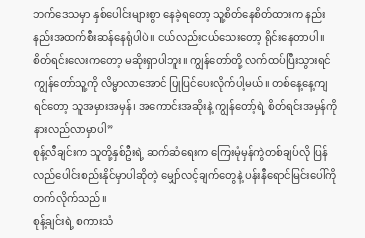ဘက်ဒေသမှာ နှစ်ပေါင်းများစွာ နေခဲ့ရတော့ သူ့စိတ်နေစိတ်ထားက နည်းနည်းအထက်စီးဆန်နေရုံပါပဲ။ ငယ်လည်းငယ်သေးတော့ ရိုင်းနေတာပါ။ စိတ်ရင်းလေးကတော့ မဆိုးရှာပါဘူး။ ကျွန်တော်တို့ လက်ထပ်ပြီးသွားရင် ကျွန်တော်သူ့ကို လိမ္မာလာအောင် ပြုပြင်ပေးလိုက်ပါ့မယ်။ တစ်နေ့နေ့ကျရင်တော့ သူအမှားအမှန်၊ အကောင်းအဆိုးနဲ့ ကျွန်တော့်ရဲ့ စိတ်ရင်းအမှန်ကို နားလည်လာမှာပါ”
စုန့်လီချင်းက သူတို့နှစ်ဦးရဲ့ ဆက်ဆံရေးက ကြေးမုံမှန်ကွဲတစ်ချပ်လို ပြန်လည်ပေါင်းစည်းနိုင်မှာပါဆိုတဲ့ မျှော်လင့်ချက်တွေနဲ့ ပန်းနီရောင်မြင်းပေါ်ကို တက်လိုက်သည်။
စုန့်ချင်းရဲ့ စကားသံ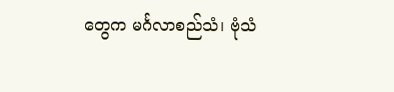တွေက မင်္ဂလာစည်သံ၊ ဗုံသံ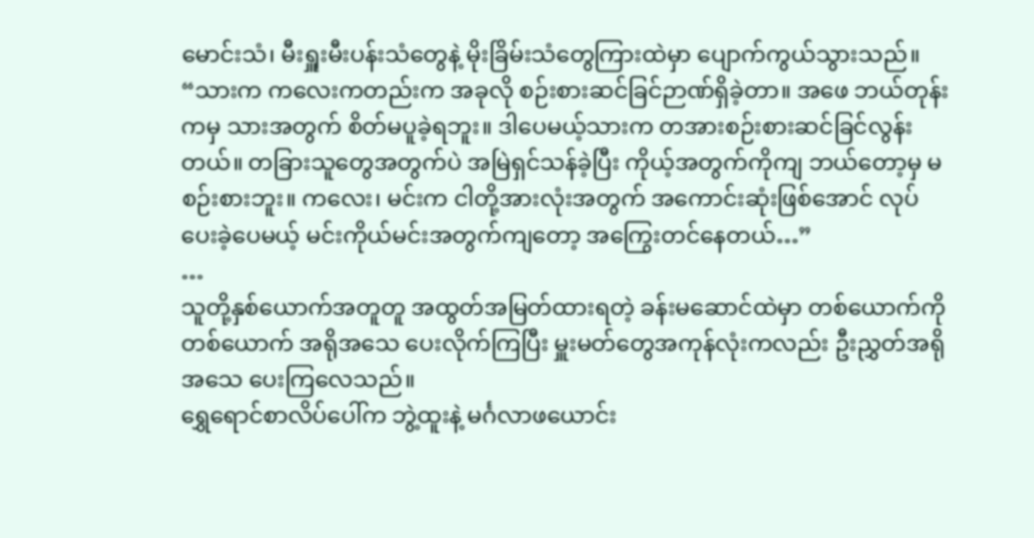မောင်းသံ၊ မီးရှူးမီးပန်းသံတွေနဲ့ မိုးခြိမ်းသံတွေကြားထဲမှာ ပျောက်ကွယ်သွားသည်။
“သားက ကလေးကတည်းက အခုလို စဉ်းစားဆင်ခြင်ဉာဏ်ရှိခဲ့တာ။ အဖေ ဘယ်တုန်းကမှ သားအတွက် စိတ်မပူခဲ့ရဘူး။ ဒါပေမယ့်သားက တအားစဉ်းစားဆင်ခြင်လွန်းတယ်။ တခြားသူတွေအတွက်ပဲ အမြဲရှင်သန်ခဲ့ပြီး ကိုယ့်အတွက်ကိုကျ ဘယ်တော့မှ မစဉ်းစားဘူး။ ကလေး၊ မင်းက ငါတို့အားလုံးအတွက် အကောင်းဆုံးဖြစ်အောင် လုပ်ပေးခဲ့ပေမယ့် မင်းကိုယ်မင်းအတွက်ကျတော့ အကြွေးတင်နေတယ်…”
…
သူတို့နှစ်ယောက်အတူတူ အထွတ်အမြတ်ထားရတဲ့ ခန်းမဆောင်ထဲမှာ တစ်ယောက်ကိုတစ်ယောက် အရိုအသေ ပေးလိုက်ကြပြီး မှူးမတ်တွေအကုန်လုံးကလည်း ဦးညွှတ်အရိုအသေ ပေးကြလေသည်။
ရွှေရောင်စာလိပ်ပေါ်က ဘွဲ့ထူးနဲ့ မင်္ဂလာဖယောင်း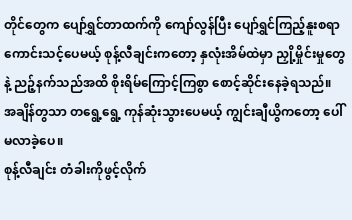တိုင်တွေက ပျော်ရွှင်တာထက်ကို ကျော်လွန်ပြီး ပျော်ရွှင်ကြည့်နူးစရာ ကောင်းသင့်ပေမယ့် စုန့်လီချင်းကတော့ နှလုံးအိမ်ထဲမှာ ညှို့မှိုင်းမှုတွေနဲ့ ညဉ့်နက်သည်အထိ စိုးရိမ်ကြောင့်ကြစွာ စောင့်ဆိုင်းနေခဲ့ရသည်။
အချိန်တွသာ တရွေ့ရွေ့ ကုန်ဆုံးသွားပေမယ့် ကျွင်းချီယွိကတော့ ပေါ်မလာခဲ့ပေ။
စုန့်လီချင်း တံခါးကိုဖွင့်လိုက်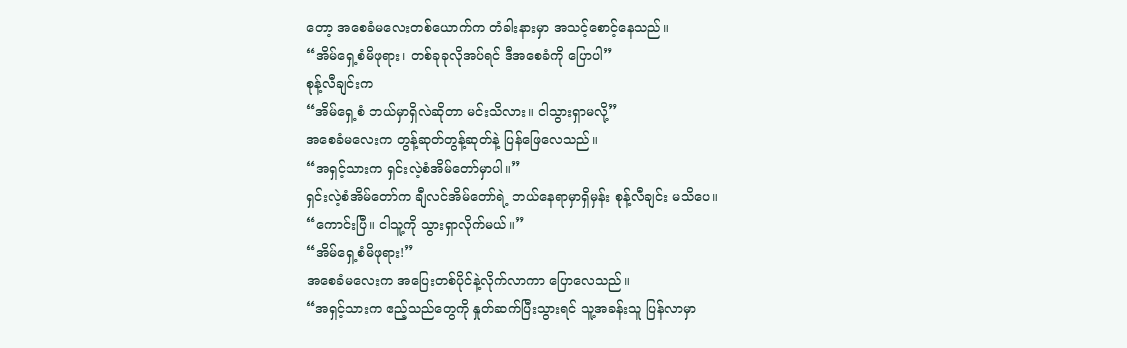တော့ အစေခံမလေးတစ်ယောက်က တံခါးနားမှာ အသင့်စောင့်နေသည်။
“အိမ်ရှေ့စံမိဖုရား၊ တစ်ခုခုလိုအပ်ရင် ဒီအစေခံကို ပြောပါ”
စုန့်လီချင်းက
“အိမ်ရှေ့စံ ဘယ်မှာရှိလဲဆိုတာ မင်းသိလား။ ငါသွားရှာမလို့”
အစေခံမလေးက တွန့်ဆုတ်တွန့်ဆုတ်နဲ့ ပြန်ဖြေလေသည်။
“အရှင့်သားက ရှင်းလဲ့စံအိမ်တော်မှာပါ။”
ရှင်းလဲ့စံအိမ်တော်က ချီလင်အိမ်တော်ရဲ့ ဘယ်နေရာမှာရှိမှန်း စုန့်လီချင်း မသိပေ။
“ကောင်းပြီ။ ငါသူ့ကို သွားရှာလိုက်မယ်။”
“အိမ်ရှေ့စံမိဖုရား!”
အစေခံမလေးက အပြေးတစ်ပိုင်နဲ့လိုက်လာကာ ပြောလေသည်။
“အရှင့်သားက ဧည့်သည်တွေကို နှုတ်ဆက်ပြီးသွားရင် သူ့အခန်းသူ ပြန်လာမှာ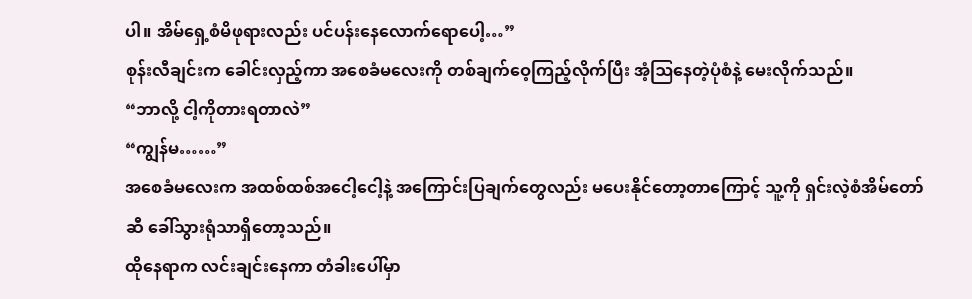ပါ။ အိမ်ရှေ့စံမိဖုရားလည်း ပင်ပန်းနေလောက်ရောပေါ့…”
စုန်းလီချင်းက ခေါင်းလှည့်ကာ အစေခံမလေးကို တစ်ချက်ဝေ့ကြည့်လိုက်ပြီး အံ့ဩနေတဲ့ပုံစံနဲ့ မေးလိုက်သည်။
“ဘာလို့ ငါ့ကိုတားရတာလဲ”
“ကျွန်မ……”
အစေခံမလေးက အထစ်ထစ်အငေါ့ငေါ့နဲ့ အကြောင်းပြချက်တွေလည်း မပေးနိုင်တော့တာကြောင့် သူ့ကို ရှင်းလဲ့စံအိမ်တော်ဆီ ခေါ်သွားရုံသာရှိတော့သည်။
ထိုနေရာက လင်းချင်းနေကာ တံခါးပေါ်မှာ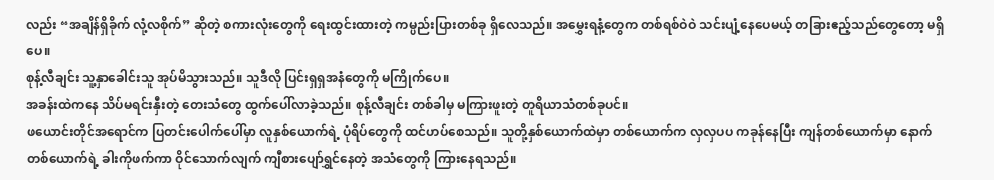လည်း “အချိန်ရှိခိုက် လုံ့လစိုက်” ဆိုတဲ့ စကားလုံးတွေကို ရေးထွင်းထားတဲ့ ကမ္ပည်းပြားတစ်ခု ရှိလေသည်။ အမွှေးရနံ့တွေက တစ်ရစ်ဝဲဝဲ သင်းပျံ့နေပေမယ့် တခြားဧည့်သည်တွေတော့ မရှိပေ။
စုန့်လီချင်း သူ့နှာခေါင်းသူ အုပ်မိသွားသည်။ သူဒီလို ပြင်းရှရှအနံတွေကို မကြိုက်ပေ။
အခန်းထဲကနေ သိပ်မရင်းနှီးတဲ့ တေးသံတွေ ထွက်ပေါ်လာခဲ့သည်။ စုန့်လီချင်း တစ်ခါမှ မကြားဖူးတဲ့ တူရိယာသံတစ်ခုပင်။
ဖယောင်းတိုင်အရောင်က ပြတင်းပေါက်ပေါ်မှာ လူနှစ်ယောက်ရဲ့ ပုံရိပ်တွေကို ထင်ဟပ်စေသည်။ သူတို့နှစ်ယောက်ထဲမှာ တစ်ယောက်က လှလှပပ ကခုန်နေပြီး ကျန်တစ်ယောက်မှာ နောက်တစ်ယောက်ရဲ့ ခါးကိုဖက်ကာ ဝိုင်သောက်လျက် ကျီစားပျော်ရွှင်နေတဲ့ အသံတွေကို ကြားနေရသည်။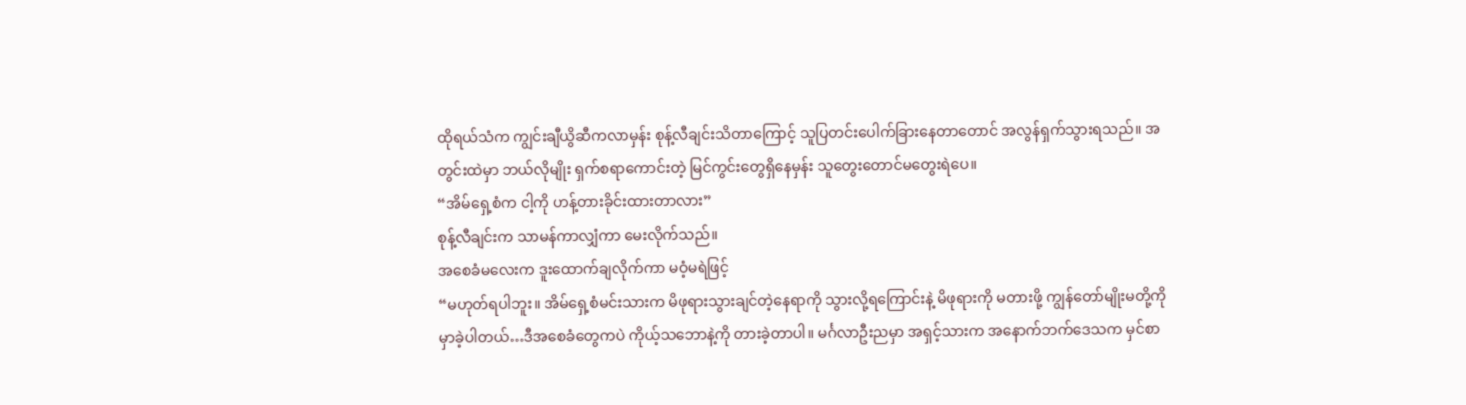ထိုရယ်သံက ကျွင်းချီယွိဆီကလာမှန်း စုန့်လီချင်းသိတာကြောင့် သူပြတင်းပေါက်ခြားနေတာတောင် အလွန်ရှက်သွားရသည်။ အတွင်းထဲမှာ ဘယ်လိုမျိုး ရှက်စရာကောင်းတဲ့ မြင်ကွင်းတွေရှိနေမှန်း သူတွေးတောင်မတွေးရဲပေ။
“အိမ်ရှေ့စံက ငါ့ကို ဟန့်တားခိုင်းထားတာလား”
စုန့်လီချင်းက သာမန်ကာလျှံကာ မေးလိုက်သည်။
အစေခံမလေးက ဒူးထောက်ချလိုက်ကာ မဝံ့မရဲဖြင့်
“မဟုတ်ရပါဘူး။ အိမ်ရှေ့စံမင်းသားက မိဖုရားသွားချင်တဲ့နေရာကို သွားလို့ရကြောင်းနဲ့ မိဖုရားကို မတားဖို့ ကျွန်တော်မျိုးမတို့ကို မှာခဲ့ပါတယ်…ဒီအစေခံတွေကပဲ ကိုယ့်သဘောနဲ့ကို တားခဲ့တာပါ။ မင်္ဂလာဦးညမှာ အရှင့်သားက အနောက်ဘက်ဒေသက မှင်စာ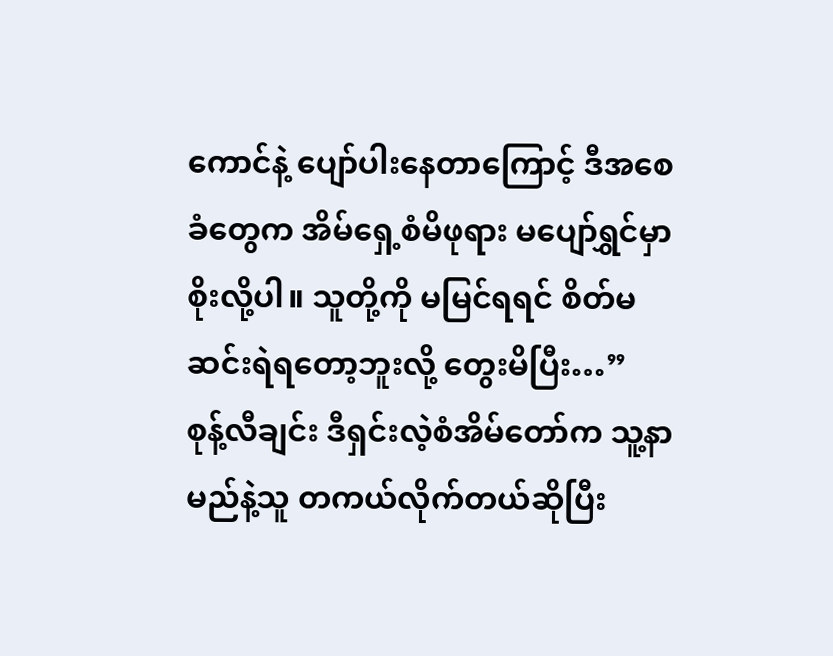ကောင်နဲ့ ပျော်ပါးနေတာကြောင့် ဒီအစေခံတွေက အိမ်ရှေ့စံမိဖုရား မပျော်ရွှင်မှာစိုးလို့ပါ။ သူတို့ကို မမြင်ရရင် စိတ်မဆင်းရဲရတော့ဘူးလို့ တွေးမိပြီး…”
စုန့်လီချင်း ဒီရှင်းလဲ့စံအိမ်တော်က သူ့နာမည်နဲ့သူ တကယ်လိုက်တယ်ဆိုပြီး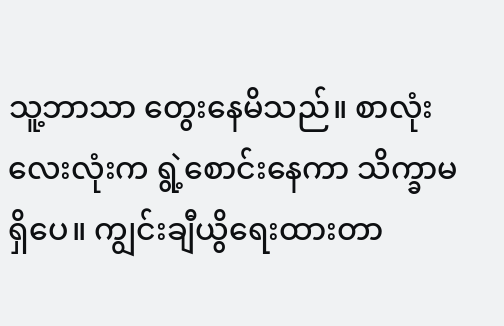သူ့ဘာသာ တွေးနေမိသည်။ စာလုံးလေးလုံးက ရွဲ့စောင်းနေကာ သိက္ခာမရှိပေ။ ကျွင်းချီယွိရေးထားတာ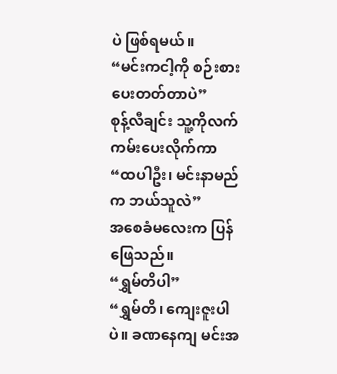ပဲ ဖြစ်ရမယ်။
“မင်းကငါ့ကို စဉ်းစားပေးတတ်တာပဲ”
စုန့်လီချင်း သူ့ကိုလက်ကမ်းပေးလိုက်ကာ
“ထပါဦး၊ မင်းနာမည်က ဘယ်သူလဲ”
အစေခံမလေးက ပြန်ဖြေသည်။
“ရွှမ်တိပါ”
“ရွှမ်တိ၊ ကျေးဇူးပါပဲ။ ခဏနေကျ မင်းအ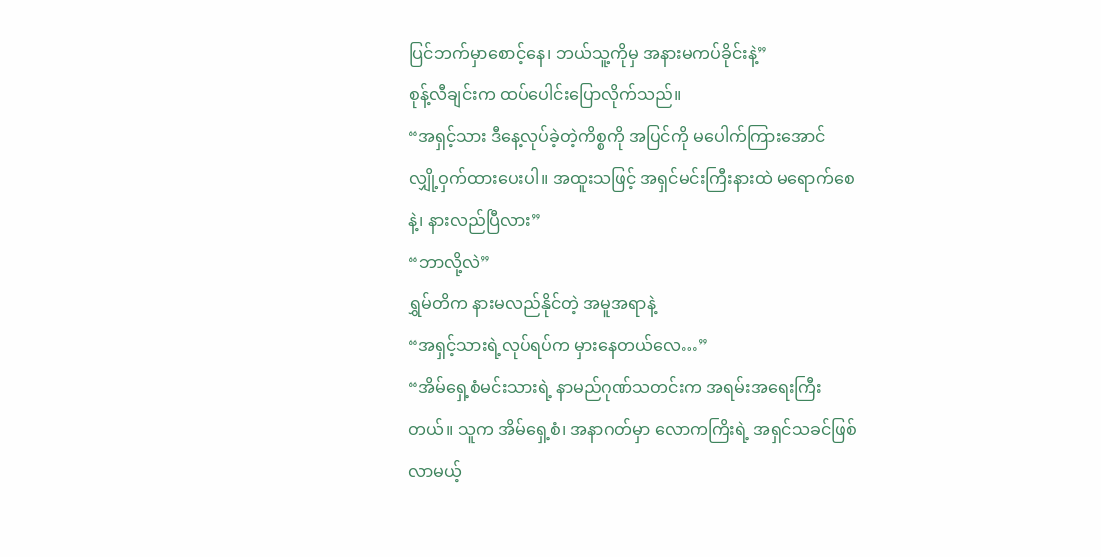ပြင်ဘက်မှာစောင့်နေ၊ ဘယ်သူ့ကိုမှ အနားမကပ်ခိုင်းနဲ့”
စုန့်လီချင်းက ထပ်ပေါင်းပြောလိုက်သည်။
“အရှင့်သား ဒီနေ့လုပ်ခဲ့တဲ့ကိစ္စကို အပြင်ကို မပေါက်ကြားအောင် လျှို့ဝှက်ထားပေးပါ။ အထူးသဖြင့် အရှင်မင်းကြီးနားထဲ မရောက်စေနဲ့၊ နားလည်ပြီလား”
“ဘာလို့လဲ”
ရွှမ်တိက နားမလည်နိုင်တဲ့ အမူအရာနဲ့
“အရှင့်သားရဲ့လုပ်ရပ်က မှားနေတယ်လေ…”
“အိမ်ရှေ့စံမင်းသားရဲ့ နာမည်ဂုဏ်သတင်းက အရမ်းအရေးကြီးတယ်။ သူက အိမ်ရှေ့စံ၊ အနာဂတ်မှာ လောကကြိးရဲ့ အရှင်သခင်ဖြစ်လာမယ့်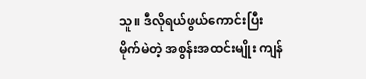သူ။ ဒီလိုရယ်ဖွယ်ကောင်းပြီး မိုက်မဲတဲ့ အစွန်းအထင်းမျိုး ကျန်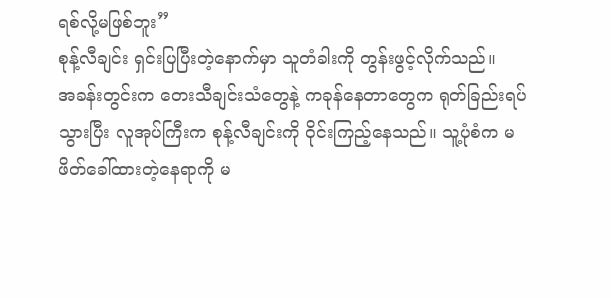ရစ်လို့မဖြစ်ဘူး”
စုန့်လီချင်း ရှင်းပြပြီးတဲ့နောက်မှာ သူတံခါးကို တွန်းဖွင့်လိုက်သည်။
အခန်းတွင်းက တေးသီချင်းသံတွေနဲ့ ကခုန်နေတာတွေက ရုတ်ခြည်းရပ်သွားပြီး လူအုပ်ကြီးက စုန့်လီချင်းကို ဝိုင်းကြည့်နေသည်။ သူ့ပုံစံက မဖိတ်ခေါ်ထားတဲ့နေရာကို မ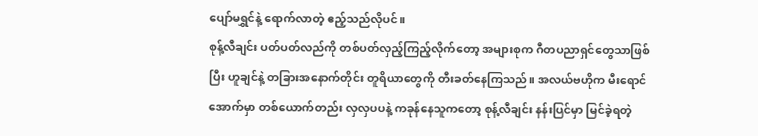ပျော်မရွှင်နဲ့ ရောက်လာတဲ့ ဧည့်သည်လိုပင်။
စုန့်လီချင်း ပတ်ပတ်လည်ကို တစ်ပတ်လှည့်ကြည့်လိုက်တော့ အများစုက ဂီတပညာရှင်တွေသာဖြစ်ပြီး ဟူချင်နဲ့ တခြားအနောက်တိုင်း တူရိယာတွေကို တီးခတ်နေကြသည်။ အလယ်ဗဟိုက မီးရောင်အောက်မှာ တစ်ယောက်တည်း လှလှပပနဲ့ ကခုန်နေသူကတော့ စုန့်လီချင်း နန်းပြင်မှာ မြင်ခဲ့ရတဲ့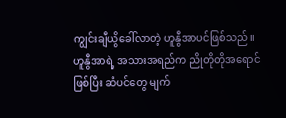ကျွင်းချီယွိခေါ်လာတဲ့ ဟူနွီအာပင်ဖြစ်သည်။
ဟူနွီအာရဲ့ အသားအရည်က ညိုတိုတိုအရောင်ဖြစ်ပြီး ဆံပင်တွေ မျက်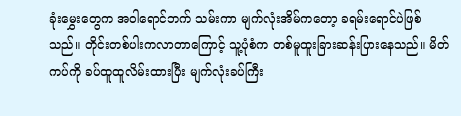ခုံးမွှေးတွေက အဝါရောင်ဘက် သမ်းကာ မျက်လုံးအိမ်ကတော့ ခရမ်းရောင်ပဲဖြစ်သည်။ တိုင်းတစ်ပါးကလာတာကြောင့် သူ့ပုံစံက တစ်မူထူးခြားဆန်းပြားနေသည်။ မိတ်ကပ်ကို ခပ်ထူထူလိမ်းထားပြီး မျက်လုံးခပ်ကြီး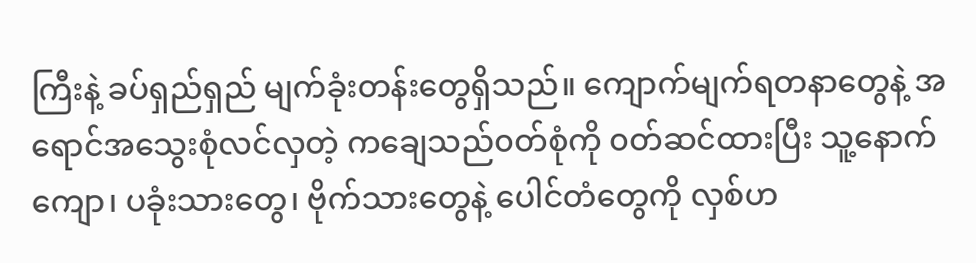ကြီးနဲ့ ခပ်ရှည်ရှည် မျက်ခုံးတန်းတွေရှိသည်။ ကျောက်မျက်ရတနာတွေနဲ့ အရောင်အသွေးစုံလင်လှတဲ့ ကချေသည်၀တ်စုံကို ၀တ်ဆင်ထားပြီး သူ့နောက်ကျော၊ ပခုံးသားတွေ၊ ဗိုက်သားတွေနဲ့ ပေါင်တံတွေကို လှစ်ဟ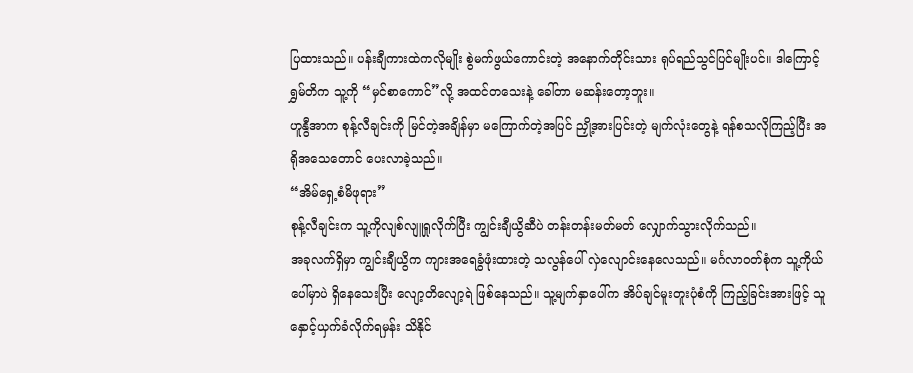ပြထားသည်။ ပန်းချီကားထဲကလိုမျိုး စွဲမက်ဖွယ်ကောင်းတဲ့ အနောက်တိုင်းသား ရုပ်ရည်သွင်ပြင်မျိုးပင်။ ဒါကြောင့် ရွှမ်တိက သူ့ကို “မှင်စာကောင်”လို့ အထင်တသေးနဲ့ ခေါ်တာ မဆန်းတော့ဘူး။
ဟူနွီအာက စုန့်လီချင်းကို မြင်တဲ့အချိန်မှာ မကြောက်တဲ့အပြင် ညှို့အားပြင်းတဲ့ မျက်လုံးတွေနဲ့ ရန်စသလိုကြည့်ပြီး အရိုအသေတောင် ပေးလာခဲ့သည်။
“အိမ်ရှေ့စံမိဖုရား”
စုန့်လီချင်းက သူ့ကိုလျစ်လျူရှုလိုက်ပြီး ကျွင်းချီယွိဆီပဲ တန်းတန်းမတ်မတ် လျှောက်သွားလိုက်သည်။
အခုလက်ရှိမှာ ကျွင်းချီယွိက ကျားအရေခွံဖုံးထားတဲ့ သလွန်ပေါ် လှဲလျောင်းနေလေသည်။ မင်္ဂလာဝတ်စုံက သူ့ကိုယ်ပေါ်မှာပဲ ရှိနေသေးပြီး လျော့တိလျော့ရဲ ဖြစ်နေသည်။ သူ့မျက်နှာပေါ်က အိပ်ချင်မူးတူးပုံစံကို ကြည့်ခြင်းအားဖြင့် သူနှောင့်ယှက်ခံလိုက်ရမှန်း သိနိုင်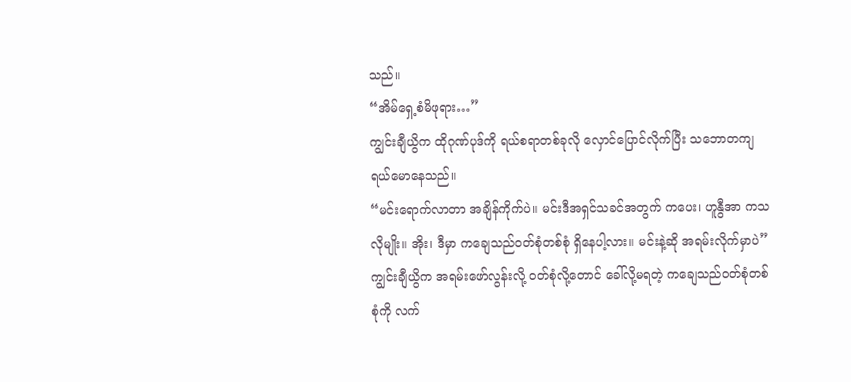သည်။
“အိမ်ရှေ့စံမိဖုရား…”
ကျွင်းချီယွိက ထိုဂုဏ်ပုဒ်ကို ရယ်စရာတစ်ခုလို လှောင်ပြောင်လိုက်ပြီး သဘောတကျ ရယ်မောနေသည်။
“မင်းရောက်လာတာ အချိန်ကိုက်ပဲ။ မင်းဒီအရှင်သခင်အတွက် ကပေး၊ ဟူနွီအာ ကသလိုမျိုး။ အိုး၊ ဒီမှာ ကချေသည်ဝတ်စုံတစ်စုံ ရှိနေပါ့လား။ မင်းနဲ့ဆို အရမ်းလိုက်မှာပဲ”
ကျွင်းချီယွိက အရမ်းဖော်လွန်းလို့ ၀တ်စုံလို့တောင် ခေါ်လို့မရတဲ့ ကချေသည်၀တ်စုံတစ်စုံကို လက်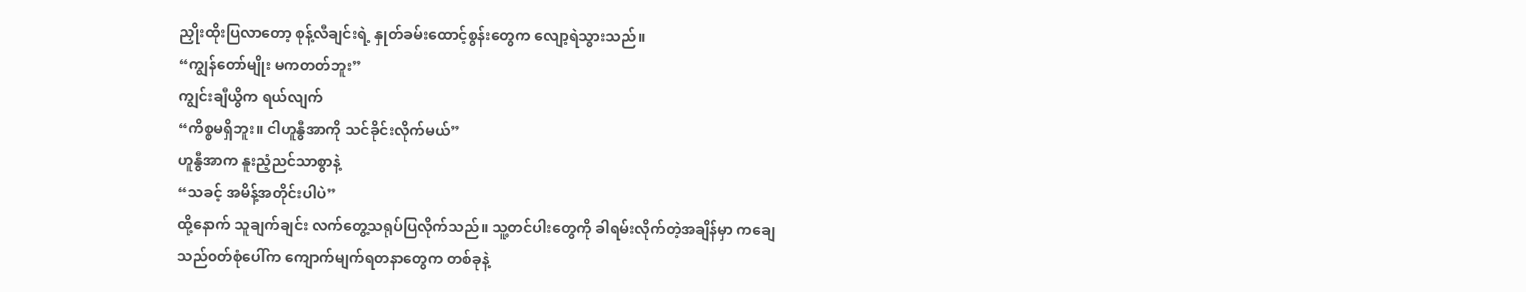ညှိုးထိုးပြလာတော့ စုန့်လီချင်းရဲ့ နှုတ်ခမ်းထောင့်စွန်းတွေက လျော့ရဲသွားသည်။
“ကျွန်တော်မျိုး မကတတ်ဘူး”
ကျွင်းချီယွိက ရယ်လျက်
“ကိစ္စမရှိဘူး။ ငါဟူနွီအာကို သင်ခိုင်းလိုက်မယ်”
ဟူနွီအာက နူးညံ့ညင်သာစွာနဲ့
“သခင့် အမိန့်အတိုင်းပါပဲ”
ထို့နောက် သူချက်ချင်း လက်တွေ့သရုပ်ပြလိုက်သည်။ သူ့တင်ပါးတွေကို ခါရမ်းလိုက်တဲ့အချိန်မှာ ကချေသည်၀တ်စုံပေါ်က ကျောက်မျက်ရတနာတွေက တစ်ခုနဲ့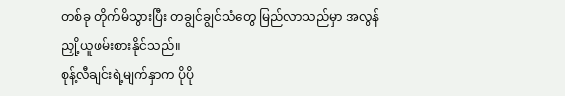တစ်ခု တိုက်မိသွားပြီး တချွင်ချွင်သံတွေ မြည်လာသည်မှာ အလွန်ညှို့ယူဖမ်းစားနိုင်သည်။
စုန့်လီချင်းရဲ့မျက်နှာက ပိုပို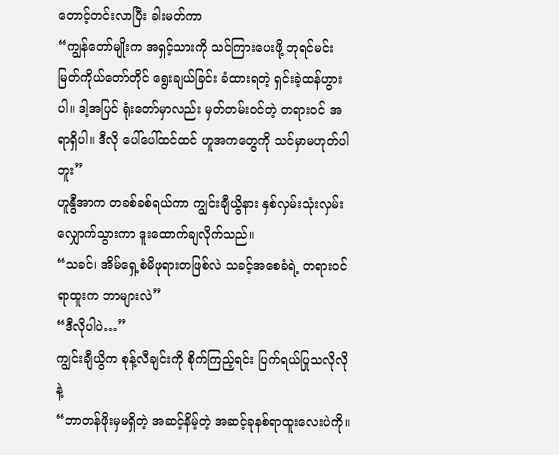တောင့်တင်းလာပြီး ခါးမတ်ကာ
“ကျွန်တော်မျိုးက အရှင့်သားကို သင်ကြားပေးဖို့ ဘုရင်မင်းမြတ်ကိုယ်တော်တိုင် ရွေးချယ်ခြင်း ခံထားရတဲ့ ရှင်းခဲ့ထန်ဟွားပါ။ ဒါ့အပြင် ရုံးတော်မှာလည်း မှတ်တမ်းဝင်တဲ့ တရား၀င် အရာရှိပါ။ ဒီလို ပေါ်ပေါ်ထင်ထင် ဟူအကတွေကို သင်မှာမဟုတ်ပါဘူး”
ဟူနွီအာက တခစ်ခစ်ရယ်ကာ ကျွင်းချီယွိနား နှစ်လှမ်းသုံးလှမ်း လျှောက်သွားကာ ဒူးထောက်ချလိုက်သည်။
“သခင်၊ အိမ်ရှေ့စံမိဖုရားတဖြစ်လဲ သခင့်အစေခံရဲ့ တရား၀င်ရာထူးက ဘာများလဲ”
“ဒီလိုပါပဲ…”
ကျွင်းချီယွိက စုန့်လီချင်းကို စိုက်ကြည့်ရင်း ပြက်ရယ်ပြုသလိုလိုနဲ့
“ဘာတန်ဖိုးမှမရှိတဲ့ အဆင့်နိမ့်တဲ့ အဆင့်ခုနစ်ရာထူးလေးပဲကို။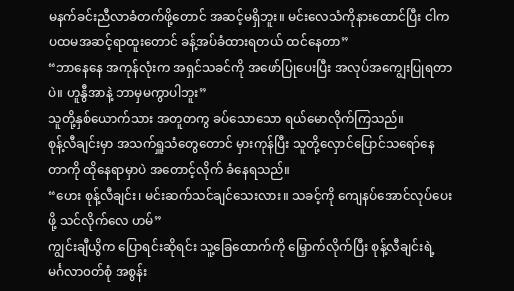မနက်ခင်းညီလာခံတက်ဖို့တောင် အဆင့်မရှိဘူး။ မင်းလေသံကိုနားထောင်ပြီး ငါက ပထမအဆင့်ရာထူးတောင် ခန့်အပ်ခံထားရတယ် ထင်နေတာ”
“ဘာနေနေ အကုန်လုံးက အရှင်သခင်ကို အဖော်ပြုပေးပြီး အလုပ်အကျွေးပြုရတာပဲ။ ဟူနွီအာနဲ့ ဘာမှမကွာပါဘူး”
သူတို့နှစ်ယောက်သား အတူတကွ ခပ်သောသော ရယ်မောလိုက်ကြသည်။
စုန့်လီချင်းမှာ အသက်ရှူသံတွေတောင် မှားကုန်ပြီး သူတို့လှောင်ပြောင်သရော်နေတာကို ထိုနေရာမှာပဲ အတောင့်လိုက် ခံနေရသည်။
“ဟေး စုန့်လီချင်း၊ မင်းဆက်သင်ချင်သေးလား။ သခင့်ကို ကျေနပ်အောင်လုပ်ပေးဖို့ သင်လိုက်လေ ဟမ်”
ကျွင်းချီယွိက ပြောရင်းဆိုရင်း သူ့ခြေထောက်ကို မြှောက်လိုက်ပြီး စုန့်လီချင်းရဲ့ မင်္ဂလာ၀တ်စုံ အစွန်း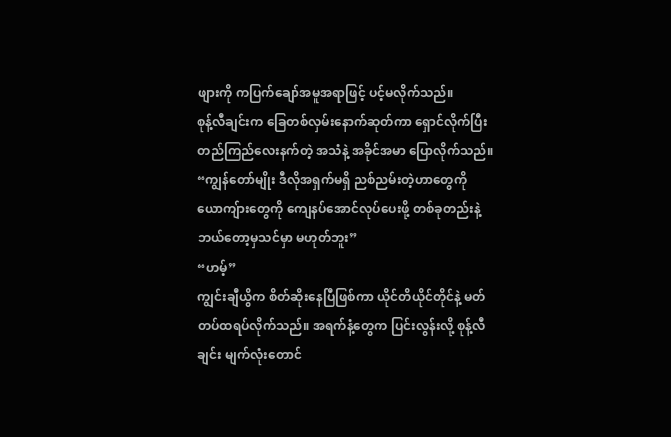ဖျားကို ကပြက်ချော်အမူအရာဖြင့် ပင့်မလိုက်သည်။
စုန့်လီချင်းက ခြေတစ်လှမ်းနောက်ဆုတ်ကာ ရှောင်လိုက်ပြီး တည်ကြည်လေးနက်တဲ့ အသံနဲ့ အခိုင်အမာ ပြောလိုက်သည်။
“ကျွန်တော်မျိုး ဒီလိုအရှက်မရှိ ညစ်ညမ်းတဲ့ဟာတွေကို ယောကျ်ားတွေကို ကျေနပ်အောင်လုပ်ပေးဖို့ တစ်ခုတည်းနဲ့ ဘယ်တော့မှသင်မှာ မဟုတ်ဘူး”
“ဟမ့်”
ကျွင်းချီယွိက စိတ်ဆိုးနေပြီဖြစ်ကာ ယိုင်တိယိုင်တိုင်နဲ့ မတ်တပ်ထရပ်လိုက်သည်။ အရက်နံ့တွေက ပြင်းလွန်းလို့ စုန့်လီချင်း မျက်လုံးတောင်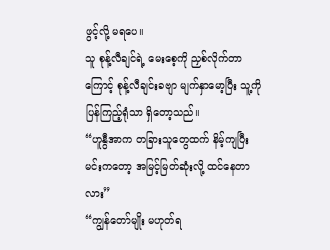ဖွင့်လို့ မရပေ။
သူ စုန့်လီချင်ရဲ့ မေးစေ့ကို ညှစ်လိုက်တာကြောင့် စုန့်လီချင်းခဗျာ မျက်နှာမော့ပြီး သူ့ကိုပြန်ကြည့်ရုံသာ ရှိတော့သည်။
“ဟူနွီအာက တခြားသူတွေထက် နိမ့်ကျပြီး မင်းကတော့ အမြင့်မြတ်ဆုံးလို့ ထင်နေတာလား”
“ကျွန်တော်မျိုး မဟုတ်ရ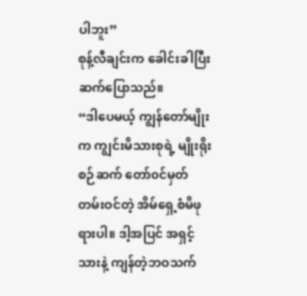ပါဘူး”
စုန့်လီချင်းက ခေါင်းခါပြီး ဆက်ပြောသည်။
“ဒါပေမယ့် ကျွန်တော်မျိုးက ကျွင်းမိသားစုရဲ့ မျိုးရိုးစဉ်ဆက် တော်၀င်မှတ်တမ်းဝင်တဲ့ အိမ်ရှေ့စံမိဖုရားပါ။ ဒါ့အပြင် အရှင့်သားနဲ့ ကျန်တဲ့ဘဝသက်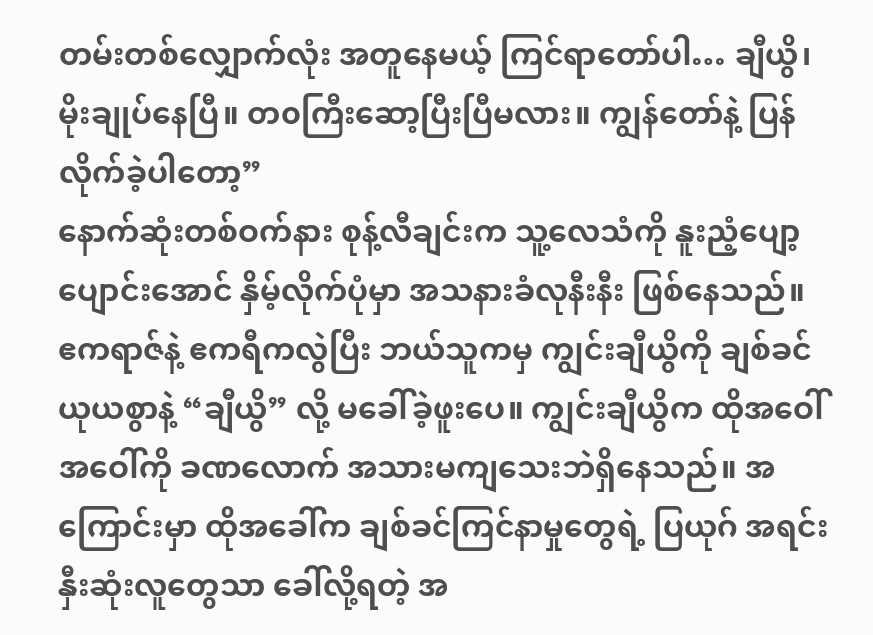တမ်းတစ်လျှောက်လုံး အတူနေမယ့် ကြင်ရာတော်ပါ… ချီယွိ၊ မိုးချုပ်နေပြီ။ တ၀ကြီးဆော့ပြီးပြီမလား။ ကျွန်တော်နဲ့ ပြန်လိုက်ခဲ့ပါတော့”
နောက်ဆုံးတစ်ဝက်နား စုန့်လီချင်းက သူ့လေသံကို နူးညံ့ပျော့ပျောင်းအောင် နှိမ့်လိုက်ပုံမှာ အသနားခံလုနီးနီး ဖြစ်နေသည်။
ဧကရာဇ်နဲ့ ဧကရီကလွဲပြီး ဘယ်သူကမှ ကျွင်းချီယွိကို ချစ်ခင်ယုယစွာနဲ့ “ချီယွိ” လို့ မခေါ်ခဲ့ဖူးပေ။ ကျွင်းချီယွိက ထိုအဝေါ်အဝေါ်ကို ခဏလောက် အသားမကျသေးဘဲရှိနေသည်။ အကြောင်းမှာ ထိုအခေါ်က ချစ်ခင်ကြင်နာမှုတွေရဲ့ ပြယုဂ် အရင်းနှီးဆုံးလူတွေသာ ခေါ်လို့ရတဲ့ အ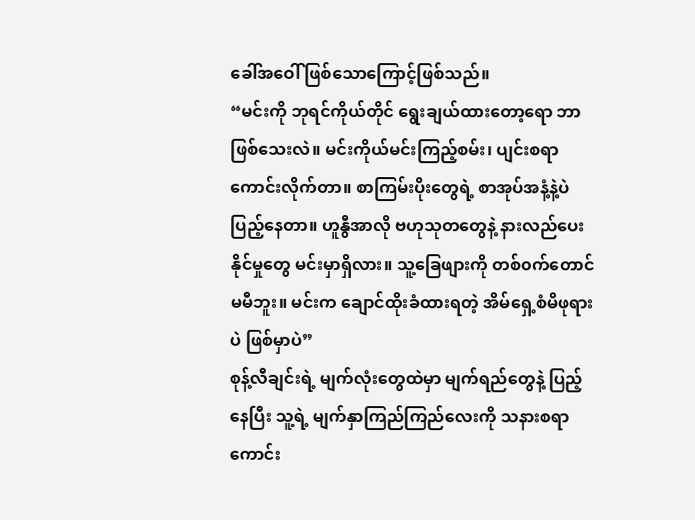ခေါ်အဝေါ် ဖြစ်သောကြောင့်ဖြစ်သည်။
“မင်းကို ဘုရင်ကိုယ်တိုင် ရွေးချယ်ထားတော့ရော ဘာဖြစ်သေးလဲ။ မင်းကိုယ်မင်းကြည့်စမ်း၊ ပျင်းစရာကောင်းလိုက်တာ။ စာကြမ်းပိုးတွေရဲ့ စာအုပ်အနံ့နဲ့ပဲ ပြည့်နေတာ။ ဟူနွီအာလို ဗဟုသုတတွေနဲ့ နားလည်ပေးနိုင်မှုတွေ မင်းမှာရှိလား။ သူ့ခြေဖျားကို တစ်၀က်တောင်မမီဘူး။ မင်းက ချောင်ထိုးခံထားရတဲ့ အိမ်ရှေ့စံမိဖုရားပဲ ဖြစ်မှာပဲ”
စုန့်လီချင်းရဲ့ မျက်လုံးတွေထဲမှာ မျက်ရည်တွေနဲ့ ပြည့်နေပြီး သူ့ရဲ့ မျက်နှာကြည်ကြည်လေးကို သနားစရာကောင်း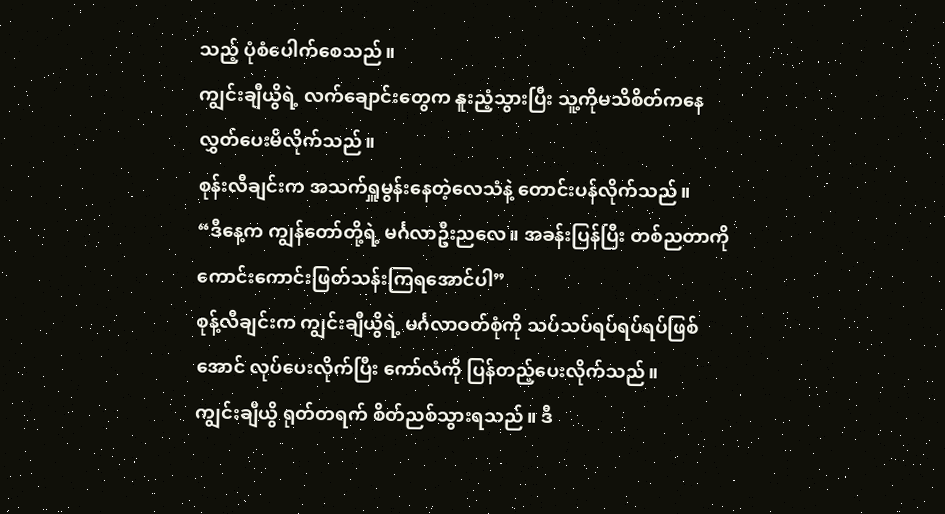သည့် ပုံစံပေါက်စေသည်။
ကျွင်းချီယွိရဲ့ လက်ချောင်းတွေက နူးညံ့သွားပြီး သူ့ကိုမသိစိတ်ကနေ လွှတ်ပေးမိလိုက်သည်။
စုန်းလီချင်းက အသက်ရှူမွန်းနေတဲ့လေသံနဲ့ တောင်းပန်လိုက်သည်။
“ဒီနေ့က ကျွန်တော်တို့ရဲ့ မင်္ဂလာဦးညလေ။ အခန်းပြန်ပြီး တစ်ညတာကို ကောင်းကောင်းဖြတ်သန်းကြရအောင်ပါ”
စုန့်လီချင်းက ကျွင်းချီယွိရဲ့ မင်္ဂလာဝတ်စုံကို သပ်သပ်ရပ်ရပ်ရပ်ဖြစ်အောင် လုပ်ပေးလိုက်ပြီး ကော်လံကို ပြန်တည့်ပေးလိုက်သည်။
ကျွင်းချီယွိ ရုတ်တရက် စိတ်ညစ်သွားရသည်။ ဒီ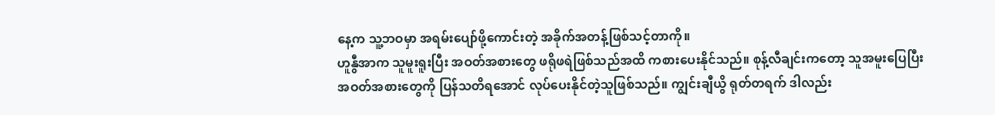နေ့က သူ့ဘဝမှာ အရမ်းပျော်ဖို့ကောင်းတဲ့ အခိုက်အတန့်ဖြစ်သင့်တာကို။
ဟူနွီအာက သူမူးရူးပြီး အဝတ်အစားတွေ ဖရိုဖရဲဖြစ်သည်အထိ ကစားပေးနိုင်သည်။ စုန့်လီချင်းကတော့ သူအမူးပြေပြီး အဝတ်အစားတွေကို ပြန်သတိရအောင် လုပ်ပေးနိုင်တဲ့သူဖြစ်သည်။ ကျွင်းချီယွိ ရုတ်တရက် ဒါလည်း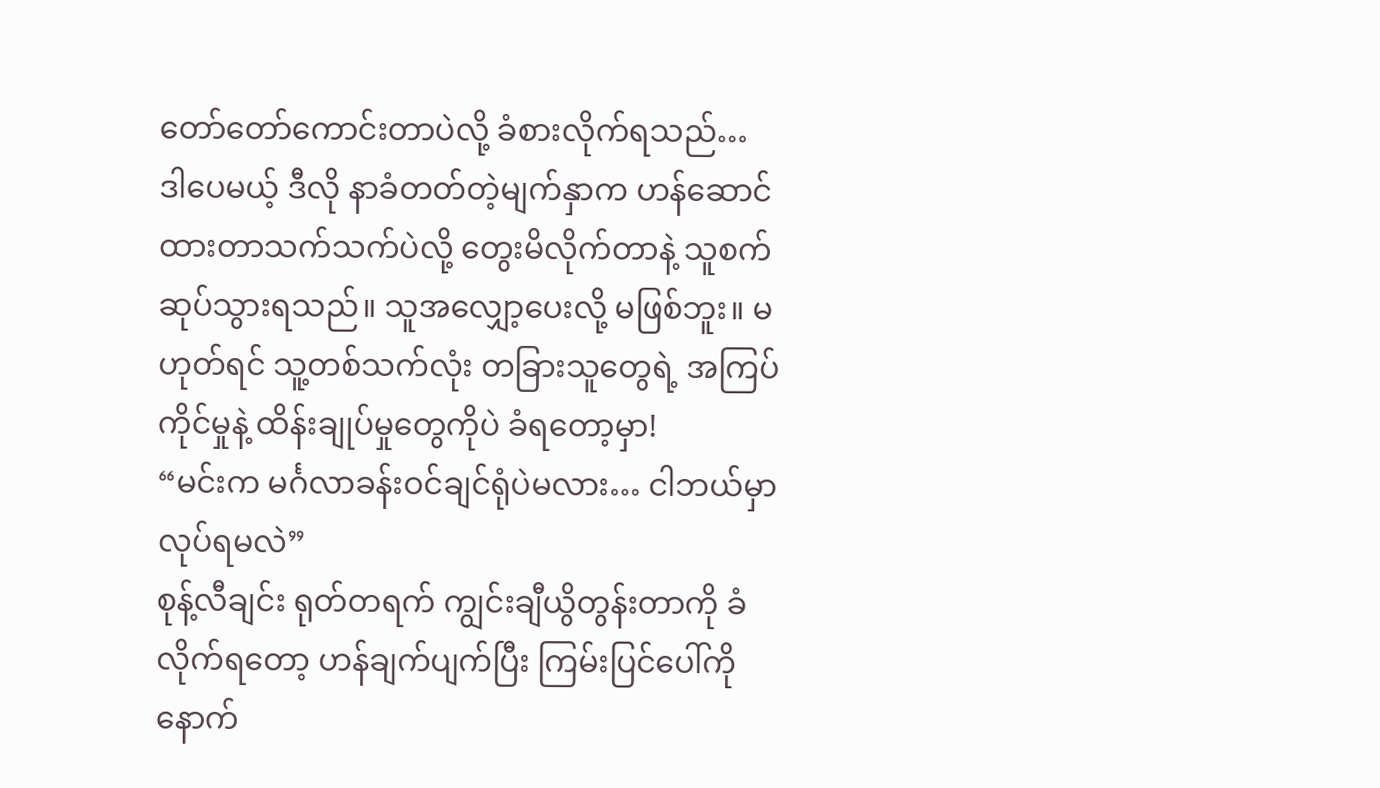တော်တော်ကောင်းတာပဲလို့ ခံစားလိုက်ရသည်…
ဒါပေမယ့် ဒီလို နာခံတတ်တဲ့မျက်နှာက ဟန်ဆောင်ထားတာသက်သက်ပဲလို့ တွေးမိလိုက်တာနဲ့ သူစက်ဆုပ်သွားရသည်။ သူအလျှော့ပေးလို့ မဖြစ်ဘူး။ မဟုတ်ရင် သူ့တစ်သက်လုံး တခြားသူတွေရဲ့ အကြပ်ကိုင်မှုနဲ့ ထိန်းချုပ်မှုတွေကိုပဲ ခံရတော့မှာ!
“မင်းက မင်္ဂလာခန်းဝင်ချင်ရုံပဲမလား… ငါဘယ်မှာ လုပ်ရမလဲ”
စုန့်လီချင်း ရုတ်တရက် ကျွင်းချီယွိတွန်းတာကို ခံလိုက်ရတော့ ဟန်ချက်ပျက်ပြီး ကြမ်းပြင်ပေါ်ကို နောက်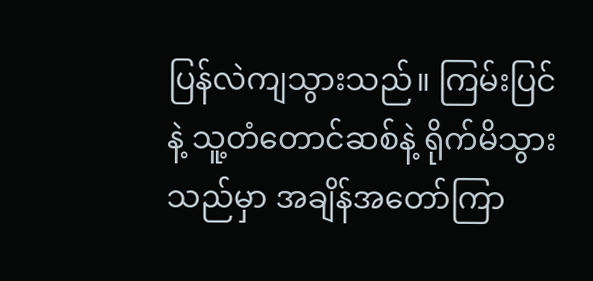ပြန်လဲကျသွားသည်။ ကြမ်းပြင်နဲ့ သူ့တံတောင်ဆစ်နဲ့ ရိုက်မိသွားသည်မှာ အချိန်အတော်ကြာ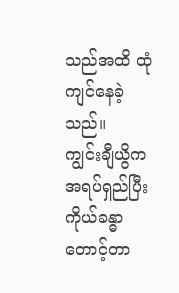သည်အထိ ထုံကျင်နေခဲ့သည်။
ကျွင်းချီယွိက အရပ်ရှည်ပြီး ကိုယ်ခန္ဓာတောင့်တာ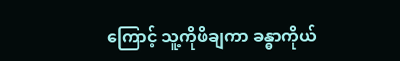ကြောင့် သူ့ကိုဖိချကာ ခန္ဓာကိုယ်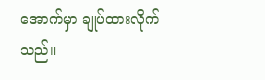အောက်မှာ ချုပ်ထားလိုက်သည်။